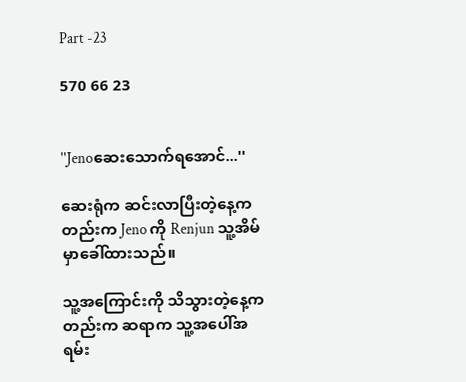Part -23

570 66 23


''Jenoဆေးသောက်ရအောင်...''

ဆေးရုံက ဆင်းလာပြီးတဲ့နေ့ကတည်းက Jeno ကို Renjun သူ့အိမ်မှာခေါ်ထားသည်။

သူ့အကြောင်းကို သိသွားတဲ့နေ့ကတည်းက ဆရာက သူ့အပေါ်အရမ်း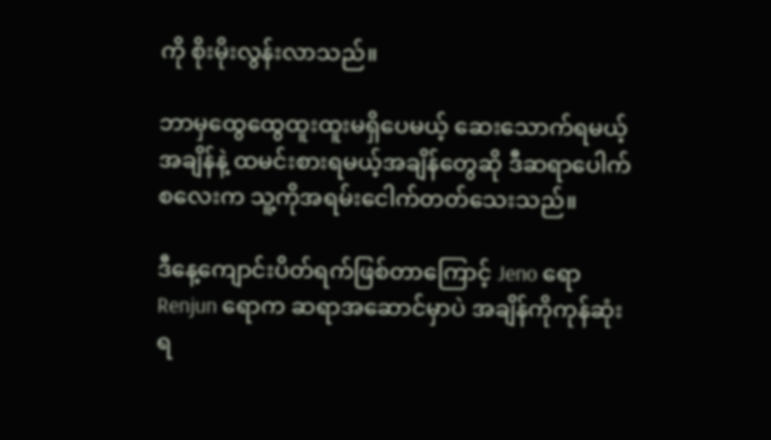ကို စိုးမိုးလွန်းလာသည်။

ဘာမှထွေထွေထူးထူးမရှိပေမယ့် ဆေးသောက်ရမယ့်အချိန်နဲ့ ထမင်းစားရမယ့်အချိန်တွေဆို ဒီဆရာပေါက်စလေးက သူ့ကိုအရမ်းငေါက်တတ်သေးသည်။

ဒီနေ့ကျောင်းပိတ်ရက်ဖြစ်တာကြောင့် Jeno ရော Renjun ရောက ဆရာအဆောင်မှာပဲ အချိန်ကိုကုန်ဆုံးရ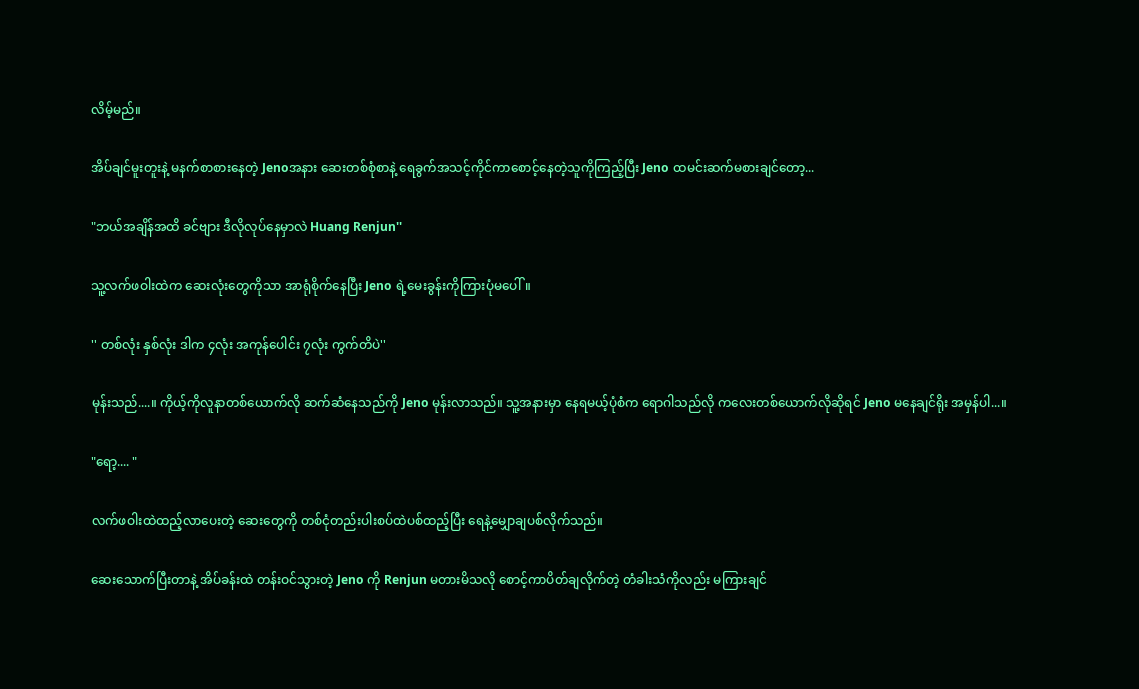လိမ့်မည်။

အိပ်ချင်မူးတူးနဲ့ မနက်စာစားနေတဲ့ Jenoအနား ဆေးတစ်စုံစာနဲ့ ရေခွက်အသင့်ကိုင်ကာစောင့်နေတဲ့သူကိုကြည့်ပြီး Jeno ထမင်းဆက်မစားချင်တော့...

"ဘယ်အချိန်အထိ ခင်ဗျား ဒီလိုလုပ်နေမှာလဲ Huang Renjun''

သူ့လက်ဖဝါးထဲက ဆေးလုံးတွေကိုသာ အာရုံစိုက်နေပြီး Jeno ရဲ့မေးခွန်းကိုကြားပုံမပေါ်။

'' တစ်လုံး နှစ်လုံး ဒါက ၄လုံး အကုန်ပေါင်း ၇လုံး ကွက်တိပဲ''

မုန်းသည်....။ ကိုယ့်ကိုလူနာတစ်ယောက်လို ဆက်ဆံနေသည်ကို Jeno မုန်းလာသည်။ သူ့အနားမှာ နေရမယ့်ပုံစံက ရောဂါသည်လို ကလေးတစ်ယောက်လိုဆိုရင် Jeno မနေချင်ရိုး အမှန်ပါ...။

"ရော့.... "

လက်ဖဝါးထဲထည့်လာပေးတဲ့ ဆေးတွေကို တစ်ငုံတည်းပါးစပ်ထဲပစ်ထည့်ပြီး ရေနဲ့မျှောချပစ်လိုက်သည်။

ဆေးသောက်ပြီးတာနဲ့ အိပ်ခန်းထဲ တန်းဝင်သွားတဲ့ Jeno ကို Renjun မတားမိသလို စောင့်ကာပိတ်ချလိုက်တဲ့ တံခါးသံကိုလည်း မကြားချင်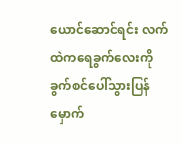ယောင်ဆောင်ရင်း လက်ထဲကရေခွက်လေးကို ခွက်စင်ပေါ်သွားပြန်မှောက်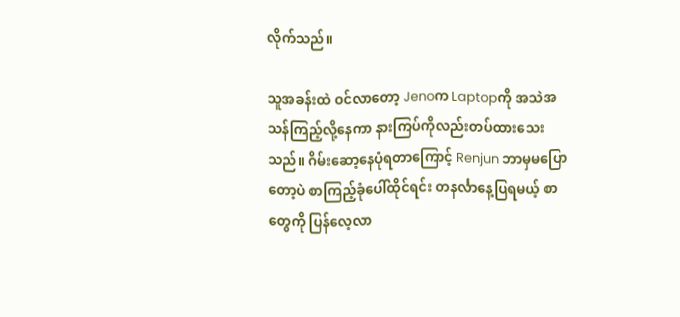လိုက်သည်။

သူအခန်းထဲ ဝင်လာတော့ Jenoက Laptopကို အသဲအသန်ကြည့်လို့နေကာ နားကြပ်ကိုလည်းတပ်ထားသေးသည်။ ဂိမ်းဆော့နေပုံရတာကြောင့် Renjun ဘာမှမပြောတော့ပဲ စာကြည့်ခုံပေါ်ထိုင်ရင်း တနင်္လာနေ့ပြရမယ့် စာတွေကို ပြန်လေ့လာ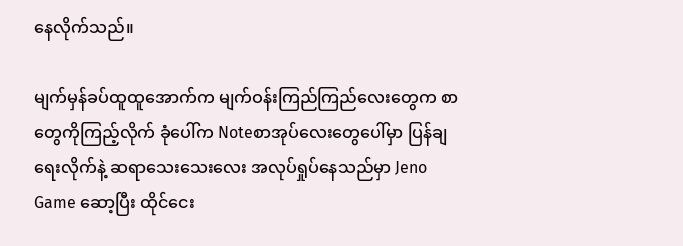နေလိုက်သည်။

မျက်မှန်ခပ်ထူထူအောက်က မျက်ဝန်းကြည်ကြည်လေးတွေက စာတွေကိုကြည့်လိုက် ခုံပေါ်က Noteစာအုပ်လေးတွေပေါ်မှာ ပြန်ချရေးလိုက်နဲ့ ဆရာသေးသေးလေး အလုပ်ရှုပ်နေသည်မှာ Jeno Game ဆော့ပြီး ထိုင်ငေး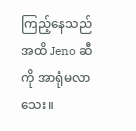ကြည့်နေသည်အထိ Jeno ဆီကို အာရုံမလာသေး။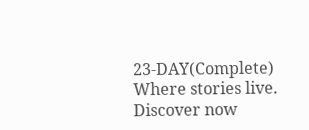23-DAY(Complete) Where stories live. Discover now